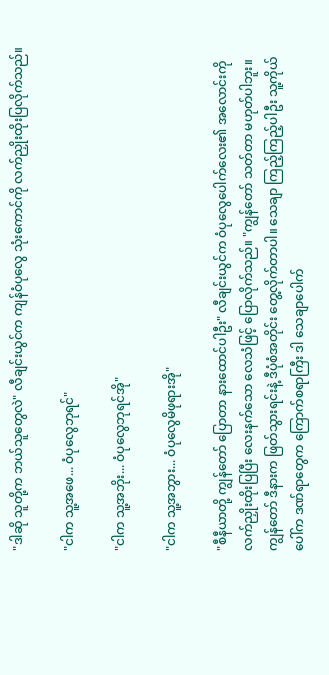"ဒါဆို သူတို့က ဘယ်သူတွေလဲ" လီချင်းယွင်က ကျန်ဝံပုလွေ သုံးကောင်ကို လက်ညှိုးထိုးပြလိုက်သည်။

"ငါက သူ့အဖေ... ဝံပုလွေဘုရင်"

"ငါက သူ့အဘိုး... ဝံပုလွေဘုရင်အို"

"ငါက သူ့အဘွား... ဝံပုလွေမိဖုရားအို"

"စီနီယာတို့ ကျွန်တော် ပြောတာ နားထောင်ပါဦး" လီချင်းယွင်က ဝံပုလွေပေါက်လေး၏ အလောင်းကို လက်ညှိုးထိုးပြပြီး လေးနက်သော လေသံဖြင့် ပြောလိုက်သည်။ "ကျွန်တော် သတ်တာ မဟုတ်ပါဘူး။ ကျွန်တော် ဒီနားက ဖြတ်သွားရင်းနဲ့ ဒီပုံစံအတိုင်း တွေ့လိုက်တာပါ။ သေချာ ကြည့်ကြည့်ပါဦး သူ့ကိုယ်ပေါ်က ဒဏ်ရာတွေက ကြောက်စရာကြီး ဒါ သေချာပေါက်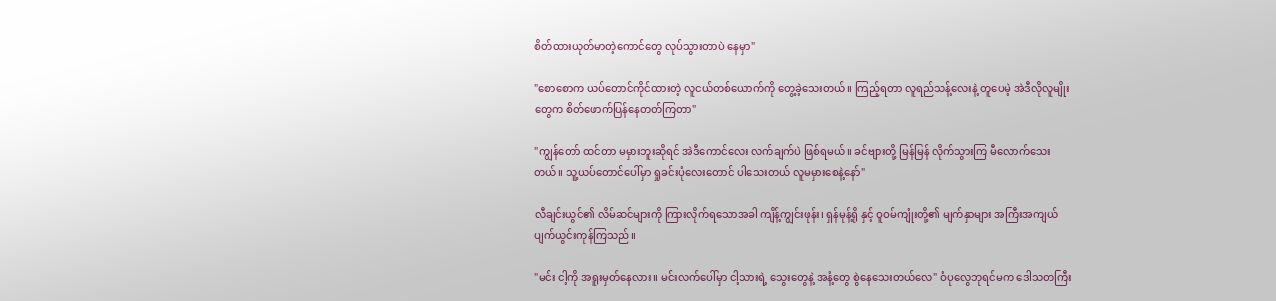စိတ်ထားယုတ်မာတဲ့ကောင်တွေ လုပ်သွားတာပဲ နေမှာ"

"စောစောက ယပ်တောင်ကိုင်ထားတဲ့ လူငယ်တစ်ယောက်ကို တွေ့ခဲ့သေးတယ်။ ကြည့်ရတာ လူရည်သန့်လေးနဲ့ တူပေမဲ့ အဲဒီလိုလူမျိုးတွေက စိတ်ဖောက်ပြန်နေတတ်ကြတာ"

"ကျွန်တော် ထင်တာ မမှားဘူးဆိုရင် အဲဒီကောင်လေး လက်ချက်ပဲ ဖြစ်ရမယ်။ ခင်ဗျားတို့ မြန်မြန် လိုက်သွားကြ မီလောက်သေးတယ်။ သူ့ယပ်တောင်ပေါ်မှာ ရှုခင်းပုံလေးတောင် ပါသေးတယ် လူမမှားစေနဲ့နော်"

လီချင်းယွင်၏ လိမ်ဆင်များကို ကြားလိုက်ရသောအခါ ကျိန့်ကျွင်းဖုန်း၊ ရှန်မုန့်ရို နှင့် ဝူဝမ်ကျုံးတို့၏ မျက်နှာများ အကြီးအကျယ် ပျက်ယွင်းကုန်ကြသည်။

"မင်း ငါ့ကို အရူးမှတ်နေလား။ မင်းလက်ပေါ်မှာ ငါ့သားရဲ့ သွေးတွေနဲ့ အနံ့တွေ စွဲနေသေးတယ်လေ" ဝံပုလွေဘုရင်မက ဒေါသတကြီး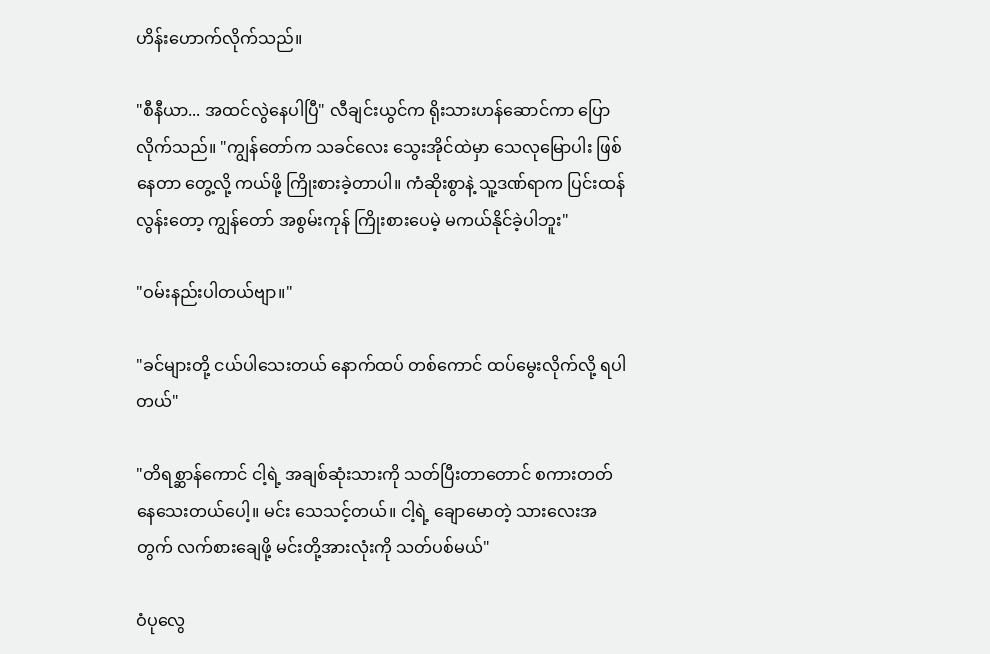ဟိန်းဟောက်လိုက်သည်။

"စီနီယာ... အထင်လွဲနေပါပြီ" လီချင်းယွင်က ရိုးသားဟန်ဆောင်ကာ ပြောလိုက်သည်။ "ကျွန်တော်က သခင်လေး သွေးအိုင်ထဲမှာ သေလုမြောပါး ဖြစ်နေတာ တွေ့လို့ ကယ်ဖို့ ကြိုးစားခဲ့တာပါ။ ကံဆိုးစွာနဲ့ သူ့ဒဏ်ရာက ပြင်းထန်လွန်းတော့ ကျွန်တော် အစွမ်းကုန် ကြိုးစားပေမဲ့ မကယ်နိုင်ခဲ့ပါဘူး"

"ဝမ်းနည်းပါတယ်ဗျာ။"

"ခင်များတို့ ငယ်ပါသေးတယ် နောက်ထပ် တစ်ကောင် ထပ်မွေးလိုက်လို့ ရပါတယ်"

"တိရစ္ဆာန်ကောင် ငါ့ရဲ့ အချစ်ဆုံးသားကို သတ်ပြီးတာတောင် စကားတတ်နေသေးတယ်ပေါ့။ မင်း သေသင့်တယ်။ ငါ့ရဲ့ ချောမောတဲ့ သားလေးအတွက် လက်စားချေဖို့ မင်းတို့အားလုံးကို သတ်ပစ်မယ်"

ဝံပုလွေ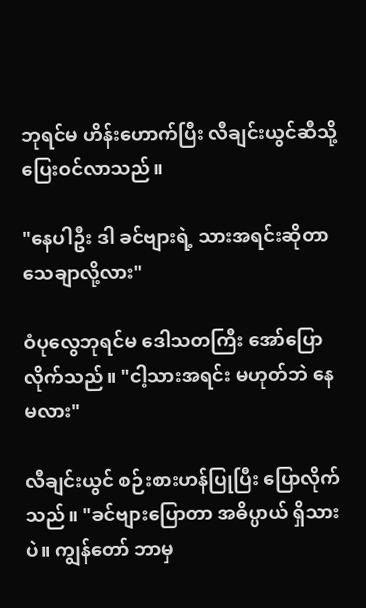ဘုရင်မ ဟိန်းဟောက်ပြီး လီချင်းယွင်ဆီသို့ ပြေးဝင်လာသည်။

"နေပါဦး ဒါ ခင်ဗျားရဲ့ သားအရင်းဆိုတာ သေချာလို့လား"

ဝံပုလွေဘုရင်မ ဒေါသတကြီး အော်ပြောလိုက်သည်။ "ငါ့သားအရင်း မဟုတ်ဘဲ နေမလား"

လီချင်းယွင် စဉ်းစားဟန်ပြုပြီး ပြောလိုက်သည်။ "ခင်ဗျားပြောတာ အဓိပ္ပာယ် ရှိသားပဲ။ ကျွန်တော် ဘာမှ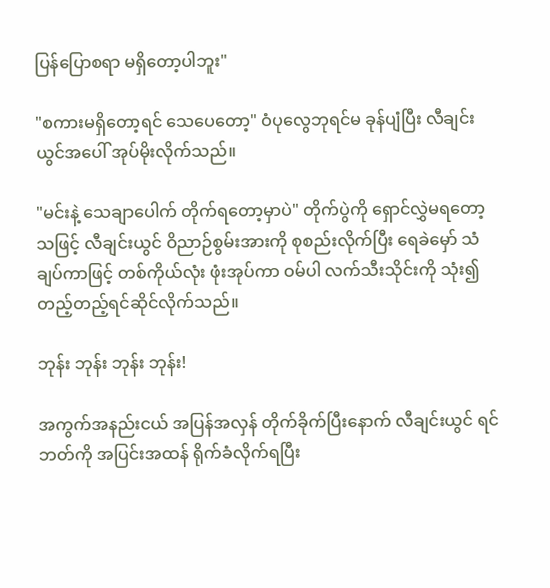ပြန်ပြောစရာ မရှိတော့ပါဘူး"

"စကားမရှိတော့ရင် သေပေတော့" ဝံပုလွေဘုရင်မ ခုန်ပျံပြီး လီချင်းယွင်အပေါ် အုပ်မိုးလိုက်သည်။

"မင်းနဲ့ သေချာပေါက် တိုက်ရတော့မှာပဲ" တိုက်ပွဲကို ရှောင်လွှဲမရတော့သဖြင့် လီချင်းယွင် ဝိညာဉ်စွမ်းအားကို စုစည်းလိုက်ပြီး ရေခဲမှော် သံချပ်ကာဖြင့် တစ်ကိုယ်လုံး ဖုံးအုပ်ကာ ဝမ်ပါ လက်သီးသိုင်းကို သုံး၍ တည့်တည့်ရင်ဆိုင်လိုက်သည်။

ဘုန်း ဘုန်း ဘုန်း ဘုန်း!

အကွက်အနည်းငယ် အပြန်အလှန် တိုက်ခိုက်ပြီးနောက် လီချင်းယွင် ရင်ဘတ်ကို အပြင်းအထန် ရိုက်ခံလိုက်ရပြီး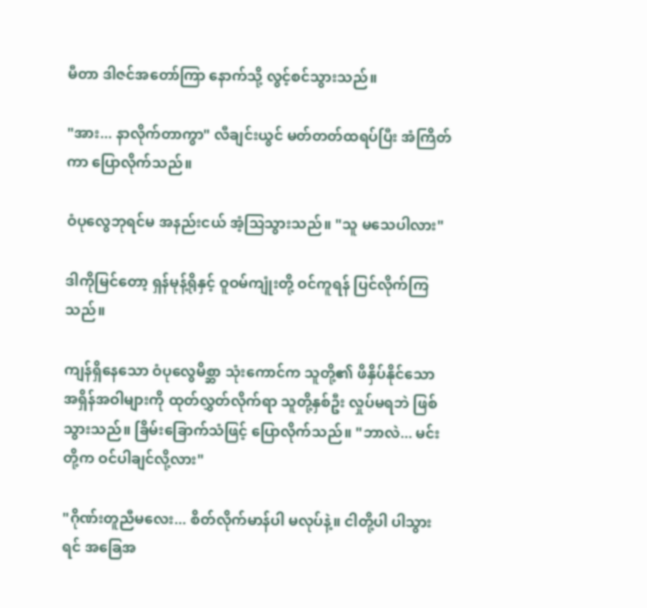မီတာ ဒါဇင်အတော်ကြာ နောက်သို့ လွင့်စင်သွားသည်။

"အား... နာလိုက်တာကွာ" လီချင်းယွင် မတ်တတ်ထရပ်ပြီး အံကြိတ်ကာ ပြောလိုက်သည်။

ဝံပုလွေဘုရင်မ အနည်းငယ် အံ့သြသွားသည်။ "သူ မသေပါလား"

ဒါကိုမြင်တော့ ရှန်မုန့်ရိုနှင့် ဝူဝမ်ကျုံးတို့ ဝင်ကူရန် ပြင်လိုက်ကြသည်။

ကျန်ရှိနေသော ဝံပုလွေမိစ္ဆာ သုံးကောင်က သူတို့၏ ဖိနှိပ်နိုင်သော အရှိန်အဝါများကို ထုတ်လွှတ်လိုက်ရာ သူတို့နှစ်ဦး လှုပ်မရဘဲ ဖြစ်သွားသည်။ ခြိမ်းခြောက်သံဖြင့် ပြောလိုက်သည်။ "ဘာလဲ... မင်းတို့က ဝင်ပါချင်လို့လား"

"ဂိုဏ်းတူညီမလေး... စိတ်လိုက်မာန်ပါ မလုပ်နဲ့။ ငါတို့ပါ ပါသွားရင် အခြေအ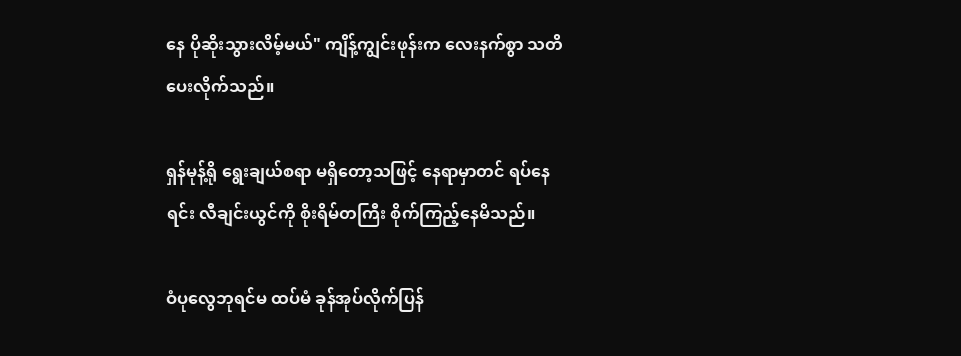နေ ပိုဆိုးသွားလိမ့်မယ်" ကျိန့်ကျွင်းဖုန်းက လေးနက်စွာ သတိပေးလိုက်သည်။

ရှန်မုန့်ရို ရွေးချယ်စရာ မရှိတော့သဖြင့် နေရာမှာတင် ရပ်နေရင်း လီချင်းယွင်ကို စိုးရိမ်တကြီး စိုက်ကြည့်နေမိသည်။

ဝံပုလွေဘုရင်မ ထပ်မံ ခုန်အုပ်လိုက်ပြန်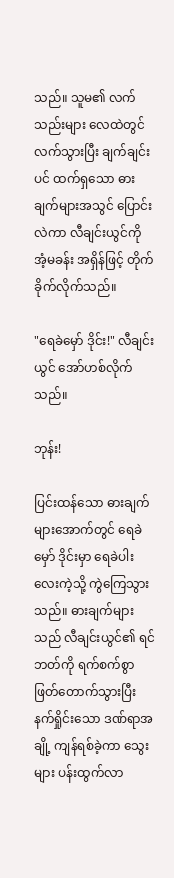သည်။ သူမ၏ လက်သည်းများ လေထဲတွင် လက်သွားပြီး ချက်ချင်းပင် ထက်ရှသော ဓားချက်များအသွင် ပြောင်းလဲကာ လီချင်းယွင်ကို အံ့မခန်း အရှိန်ဖြင့် တိုက်ခိုက်လိုက်သည်။

"ရေခဲမှော် ဒိုင်း!" လီချင်းယွင် အော်ဟစ်လိုက်သည်။

ဘုန်း!

ပြင်းထန်သော ဓားချက်များအောက်တွင် ရေခဲမှော် ဒိုင်းမှာ ရေခဲပါးလေးကဲ့သို့ ကွဲကြေသွားသည်။ ဓားချက်များသည် လီချင်းယွင်၏ ရင်ဘတ်ကို ရက်စက်စွာ ဖြတ်တောက်သွားပြီး နက်ရှိုင်းသော ဒဏ်ရာအချို့ ကျန်ရစ်ခဲ့ကာ သွေးများ ပန်းထွက်လာ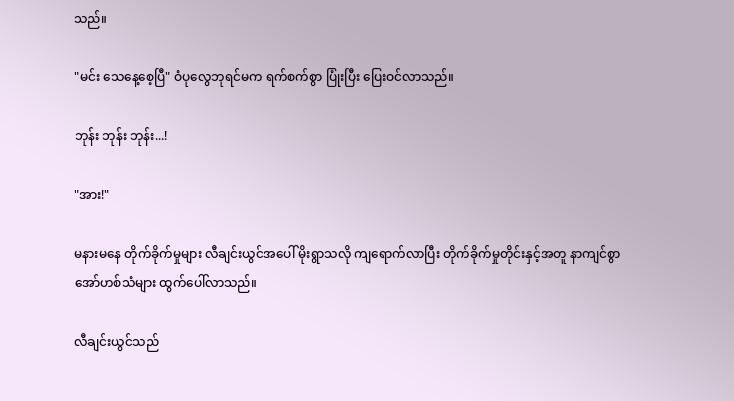သည်။

"မင်း သေနေ့စေ့ပြီ" ဝံပုလွေဘုရင်မက ရက်စက်စွာ ပြုံးပြီး ပြေးဝင်လာသည်။

ဘုန်း ဘုန်း ဘုန်း...!

"အား!"

မနားမနေ တိုက်ခိုက်မှုများ လီချင်းယွင်အပေါ် မိုးရွာသလို ကျရောက်လာပြီး တိုက်ခိုက်မှုတိုင်းနှင့်အတူ နာကျင်စွာ အော်ဟစ်သံများ ထွက်ပေါ်လာသည်။

လီချင်းယွင်သည်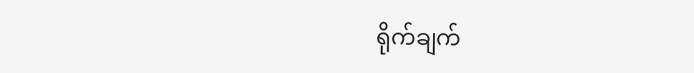ရိုက်ချက်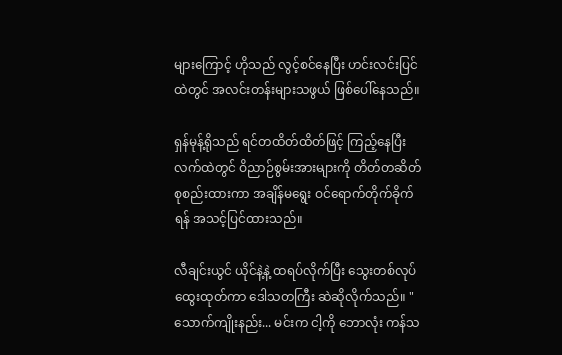များကြောင့် ဟိုသည် လွင့်စင်နေပြီး ဟင်းလင်းပြင်ထဲတွင် အလင်းတန်းများသဖွယ် ဖြစ်ပေါ်နေသည်။

ရှန်မုန့်ရိုသည် ရင်တထိတ်ထိတ်ဖြင့် ကြည့်နေပြီး လက်ထဲတွင် ဝိညာဉ်စွမ်းအားများကို တိတ်တဆိတ် စုစည်းထားကာ အချိန်မရွေး ဝင်ရောက်တိုက်ခိုက်ရန် အသင့်ပြင်ထားသည်။

လီချင်းယွင် ယိုင်နဲ့နဲ့ ထရပ်လိုက်ပြီး သွေးတစ်လုပ် ထွေးထုတ်ကာ ဒေါသတကြီး ဆဲဆိုလိုက်သည်။ "သောက်ကျိုးနည်း... မင်းက ငါ့ကို ဘောလုံး ကန်သ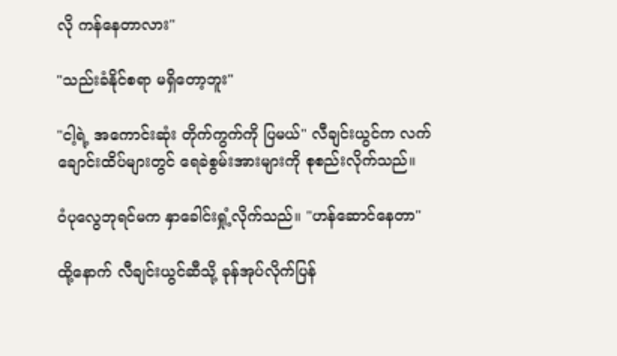လို ကန်နေတာလား"

"သည်းခံနိုင်စရာ မရှိတော့ဘူး"

"ငါ့ရဲ့ အကောင်းဆုံး တိုက်ကွက်ကို ပြမယ်" လီချင်းယွင်က လက်ချောင်းထိပ်များတွင် ရေခဲစွမ်းအားများကို စုစည်းလိုက်သည်။

ဝံပုလွေဘုရင်မက နှာခေါင်းရှုံ့လိုက်သည်။ "ဟန်ဆောင်နေတာ"

ထို့နောက် လီချင်းယွင်ဆီသို့ ခုန်အုပ်လိုက်ပြန်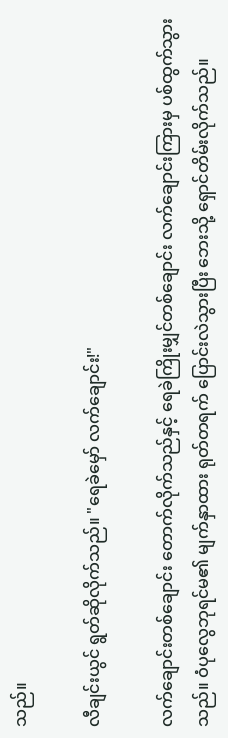သည်။

လီချင်းယွင် ရွတ်ဆိုလိုက်သည်။ "ရေခဲမှော် လက်ချောင်း!"

လက်ချောင်းတစ်ချောင်း တောက်လိုက်သည်နှင့် ရေခဲကြိုးမျှင်တစ်ချောင်း လက်ချောင်းကြားမှ ပစ်ထွက်သွားသည်။ ဝံပုလွေဘုရင်မ၏ မျက်နှာထား ရုတ်တရက် ပြောင်းလဲသွားပြီး ဘေးသို့ ရှောင်တိမ်းလိုက်သည်။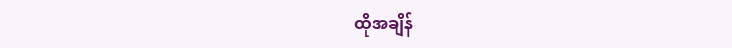ထိုအချိန်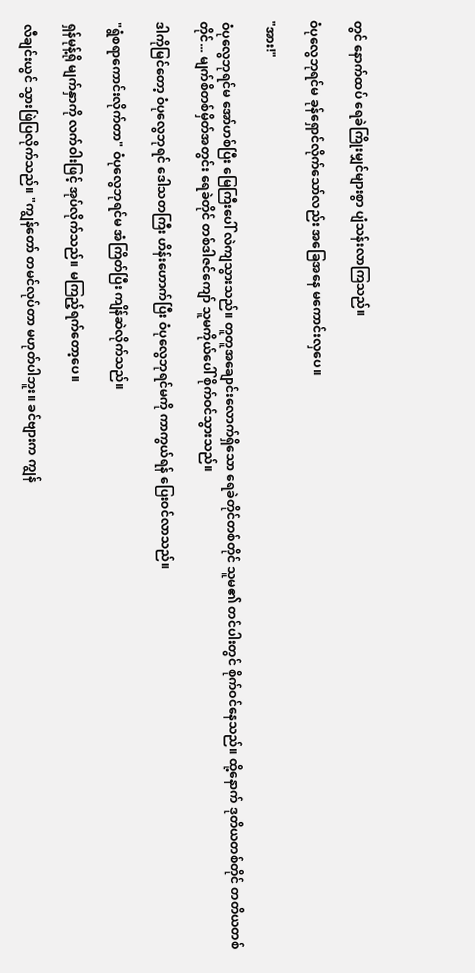တွင် နောက်ထပ် ရေခဲကြိုးမျှင်များစွာ ပျံသန်းလာကြသည်။

ဝံပုလွေဘုရင်မ ခုန်ရှောင်လိုက်သော်လည်း အခြေအနေ မကောင်းလှပေ။

"အား!"

ဝံပုလွေဘုရင်မ အော်ဟစ်ပြီး မြေကြီးပေါ် လဲကျသွားသည်။ တူတူအချောင်းလောက်ရှိသော ရေခဲတိုင်တစ်တိုင် သူမ၏ တင်ပါးတွင် စိုက်ဝင်နေသည်။ ထို့နောက် ဒုတိယတစ်တိုင် တတိယတစ်တိုင်... မျက်စိတစ်မှိတ်အတွင်း ရေခဲတိုင် တစ်ဒါဇင်ကျော် သူမကိုယ်ပေါ် စိုက်ဝင်သွားသည်။

ဒါကိုမြင်တော့ ဝံပုလွေဘုရင် ဒေါသတကြီး ဟိန်းဟောက်ပြီး ဝံပုလွေဘုရင်မကို ကာကွယ်ရန် ပြေးဝင်လာသည်။

"ရွံစရာကောင်းလိုက်တာ" ဝံပုလွေဘုရင်မ အံကြိတ်ပြီး ကျိန်ဆဲလိုက်သည်။

ရှန်မုန့်ရို မျက်နှာကို လက်ဝါးဖြင့် အုပ်လိုက်သည်။ မကြည့်ရက်တော့ပေ။

လီချင်းယွင် သွားဖြဲပြလိုက်သည်။ "ကျွန်တော် တမင်လုပ်တာ မဟုတ်ပါဘူး။ ခင်ဗျားက ကျွန်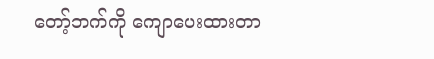တော့်ဘက်ကို ကျောပေးထားတာ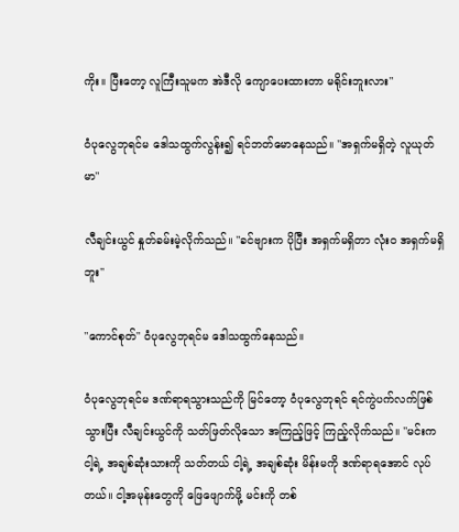ကိုး။ ပြီးတော့ လူကြီးသူမက အဲဒီလို ကျောပေးထားတာ မရိုင်းဘူးလား"

ဝံပုလွေဘုရင်မ ဒေါသထွက်လွန်း၍ ရင်ဘတ်မောနေသည်။ "အရှက်မရှိတဲ့ လူယုတ်မာ"

လီချင်းယွင် နှုတ်ခမ်းမဲ့လိုက်သည်။ "ခင်ဗျားက ပိုပြီး အရှက်မရှိတာ လုံးဝ အရှက်မရှိဘူး"

"ကောင်စုတ်" ဝံပုလွေဘုရင်မ ဒေါသထွက်နေသည်။

ဝံပုလွေဘုရင်မ ဒဏ်ရာရသွားသည်ကို မြင်တော့ ဝံပုလွေဘုရင် ရင်ကွဲပက်လက်ဖြစ်သွားပြီး လီချင်းယွင်ကို သတ်ဖြတ်လိုသော အကြည့်ဖြင့် ကြည့်လိုက်သည်။ "မင်းက ငါ့ရဲ့ အချစ်ဆုံးသားကို သတ်တယ် ငါ့ရဲ့ အချစ်ဆုံး မိန်းမကို ဒဏ်ရာရအောင် လုပ်တယ်။ ငါ့အမုန်းတွေကို ဖြေဖျောက်ဖို့ မင်းကို တစ်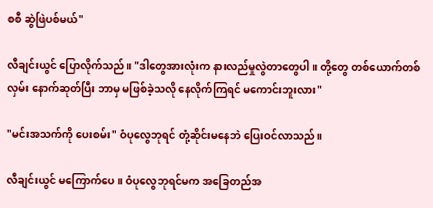စစီ ဆွဲဖြဲပစ်မယ်"

လီချင်းယွင် ပြောလိုက်သည်။ "ဒါတွေအားလုံးက နားလည်မှုလွဲတာတွေပါ။ တို့တွေ တစ်ယောက်တစ်လှမ်း နောက်ဆုတ်ပြီး ဘာမှ မဖြစ်ခဲ့သလို နေလိုက်ကြရင် မကောင်းဘူးလား"

"မင်းအသက်ကို ပေးစမ်း" ဝံပုလွေဘုရင် တုံ့ဆိုင်းမနေဘဲ ပြေးဝင်လာသည်။

လီချင်းယွင် မကြောက်ပေ။ ဝံပုလွေဘုရင်မက အခြေတည်အ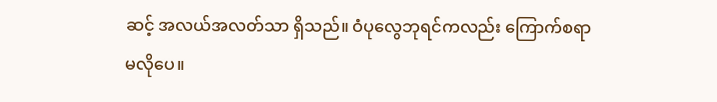ဆင့် အလယ်အလတ်သာ ရှိသည်။ ဝံပုလွေဘုရင်ကလည်း ကြောက်စရာ မလိုပေ။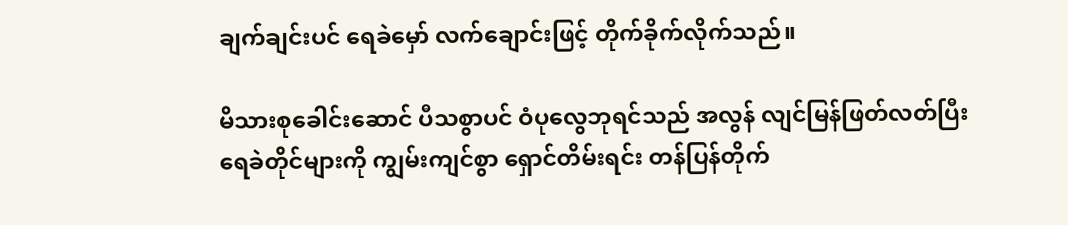ချက်ချင်းပင် ရေခဲမှော် လက်ချောင်းဖြင့် တိုက်ခိုက်လိုက်သည်။

မိသားစုခေါင်းဆောင် ပီသစွာပင် ဝံပုလွေဘုရင်သည် အလွန် လျင်မြန်ဖြတ်လတ်ပြီး ရေခဲတိုင်များကို ကျွမ်းကျင်စွာ ရှောင်တိမ်းရင်း တန်ပြန်တိုက်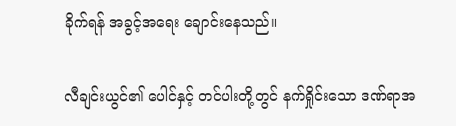ခိုက်ရန် အခွင့်အရေး ချောင်းနေသည်။

လီချင်းယွင်၏ ပေါင်နှင့် တင်ပါးတို့တွင် နက်ရှိုင်းသော ဒဏ်ရာအ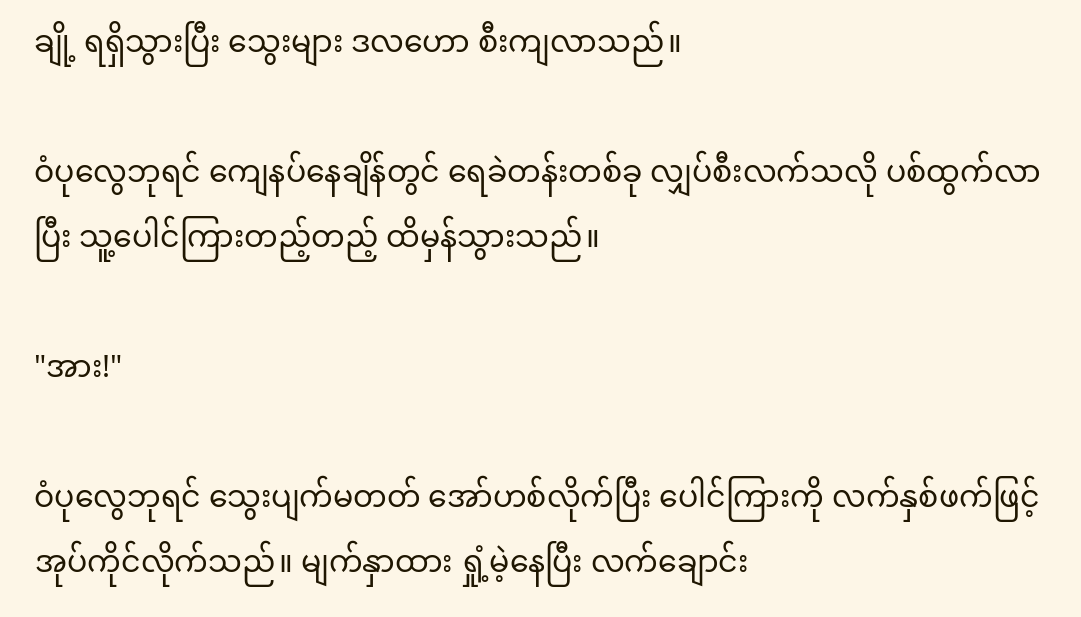ချို့ ရရှိသွားပြီး သွေးများ ဒလဟော စီးကျလာသည်။

ဝံပုလွေဘုရင် ကျေနပ်နေချိန်တွင် ရေခဲတန်းတစ်ခု လျှပ်စီးလက်သလို ပစ်ထွက်လာပြီး သူ့ပေါင်ကြားတည့်တည့် ထိမှန်သွားသည်။

"အား!"

ဝံပုလွေဘုရင် သွေးပျက်မတတ် အော်ဟစ်လိုက်ပြီး ပေါင်ကြားကို လက်နှစ်ဖက်ဖြင့် အုပ်ကိုင်လိုက်သည်။ မျက်နှာထား ရှုံ့မဲ့နေပြီး လက်ချောင်း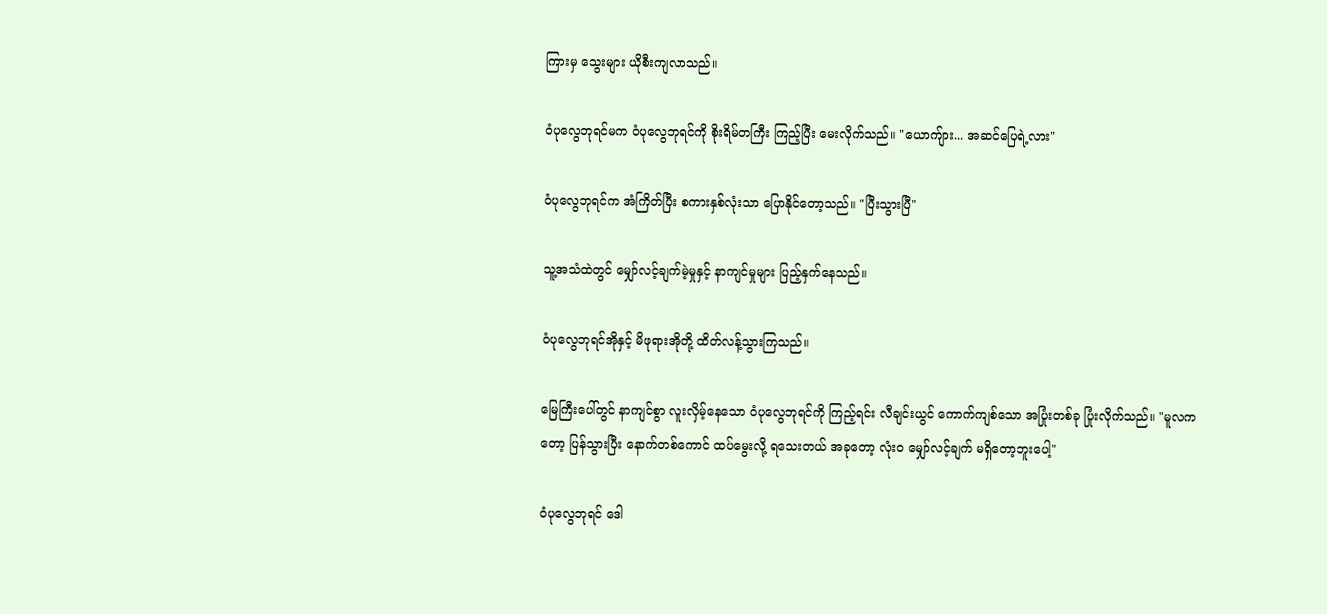ကြားမှ သွေးများ ယိုစီးကျလာသည်။

ဝံပုလွေဘုရင်မက ဝံပုလွေဘုရင်ကို စိုးရိမ်တကြီး ကြည့်ပြီး မေးလိုက်သည်။ "ယောကျ်ား... အဆင်ပြေရဲ့လား"

ဝံပုလွေဘုရင်က အံကြိတ်ပြီး စကားနှစ်လုံးသာ ပြောနိုင်တော့သည်။ "ပြီးသွားပြီ"

သူ့အသံထဲတွင် မျှော်လင့်ချက်မဲ့မှုနှင့် နာကျင်မှုများ ပြည့်နှက်နေသည်။

ဝံပုလွေဘုရင်အိုနှင့် မိဖုရားအိုတို့ ထိတ်လန့်သွားကြသည်။

မြေကြီးပေါ်တွင် နာကျင်စွာ လူးလှိမ့်နေသော ဝံပုလွေဘုရင်ကို ကြည့်ရင်း လီချင်းယွင် ကောက်ကျစ်သော အပြုံးတစ်ခု ပြုံးလိုက်သည်။ "မူလကတော့ ပြန်သွားပြီး နောက်တစ်ကောင် ထပ်မွေးလို့ ရသေးတယ် အခုတော့ လုံးဝ မျှော်လင့်ချက် မရှိတော့ဘူးပေါ့"

ဝံပုလွေဘုရင် ဒေါ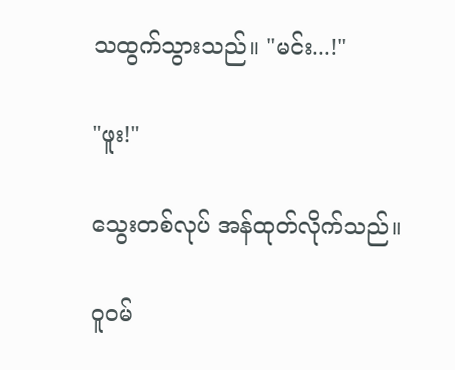သထွက်သွားသည်။ "မင်း...!"

"ဖူး!"

သွေးတစ်လုပ် အန်ထုတ်လိုက်သည်။

ဝူဝမ်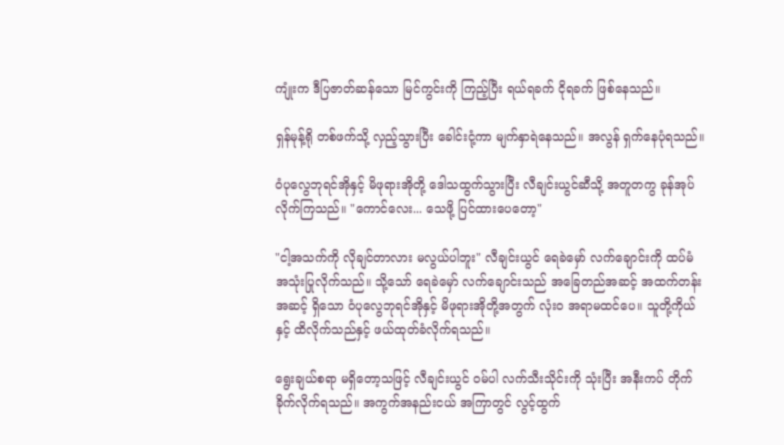ကျုံးက ဒီပြဇာတ်ဆန်သော မြင်ကွင်းကို ကြည့်ပြီး ရယ်ရခက် ငိုရခက် ဖြစ်နေသည်။

ရှန်မုန့်ရို တစ်ဖက်သို့ လှည့်သွားပြီး ခေါင်းငုံ့ကာ မျက်နှာရဲနေသည်။ အလွန် ရှက်နေပုံရသည်။

ဝံပုလွေဘုရင်အိုနှင့် မိဖုရားအိုတို့ ဒေါသထွက်သွားပြီး လီချင်းယွင်ဆီသို့ အတူတကွ ခုန်အုပ်လိုက်ကြသည်။ "ကောင်လေး... သေဖို့ ပြင်ထားပေတော့"

"ငါ့အသက်ကို လိုချင်တာလား မလွယ်ပါဘူး" လီချင်းယွင် ရေခဲမှော် လက်ချောင်းကို ထပ်မံ အသုံးပြုလိုက်သည်။ သို့သော် ရေခဲမှော် လက်ချောင်းသည် အခြေတည်အဆင့် အထက်တန်းအဆင့် ရှိသော ဝံပုလွေဘုရင်အိုနှင့် မိဖုရားအိုတို့အတွက် လုံးဝ အရာမထင်ပေ။ သူတို့ကိုယ်နှင့် ထိလိုက်သည်နှင့် ဖယ်ထုတ်ခံလိုက်ရသည်။

ရွေးချယ်စရာ မရှိတော့သဖြင့် လီချင်းယွင် ဝမ်ပါ လက်သီးသိုင်းကို သုံးပြီး အနီးကပ် တိုက်ခိုက်လိုက်ရသည်။ အကွက်အနည်းငယ် အကြာတွင် လွင့်ထွက်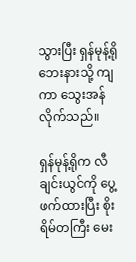သွားပြီး ရှန်မုန့်ရို ဘေးနားသို့ ကျကာ သွေးအန်လိုက်သည်။

ရှန်မုန့်ရိုက လီချင်းယွင်ကို ပွေ့ဖက်ထားပြီး စိုးရိမ်တကြီး မေး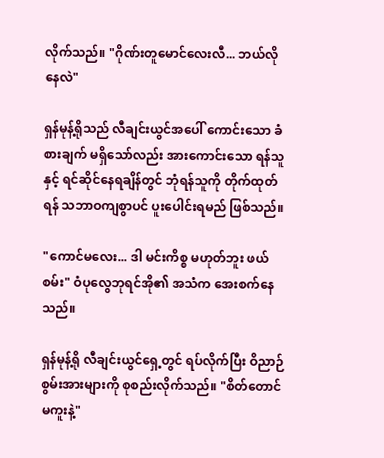လိုက်သည်။ "ဂိုဏ်းတူမောင်လေးလီ... ဘယ်လိုနေလဲ"

ရှန်မုန့်ရိုသည် လီချင်းယွင်အပေါ် ကောင်းသော ခံစားချက် မရှိသော်လည်း အားကောင်းသော ရန်သူနှင့် ရင်ဆိုင်နေရချိန်တွင် ဘုံရန်သူကို တိုက်ထုတ်ရန် သဘာဝကျစွာပင် ပူးပေါင်းရမည် ဖြစ်သည်။

"ကောင်မလေး... ဒါ မင်းကိစ္စ မဟုတ်ဘူး ဖယ်စမ်း" ဝံပုလွေဘုရင်အို၏ အသံက အေးစက်နေသည်။

ရှန်မုန့်ရို လီချင်းယွင်ရှေ့တွင် ရပ်လိုက်ပြီး ဝိညာဉ်စွမ်းအားများကို စုစည်းလိုက်သည်။ "စိတ်တောင် မကူးနဲ့"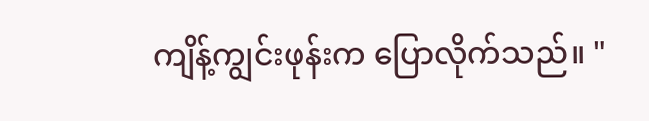ကျိန့်ကျွင်းဖုန်းက ပြောလိုက်သည်။ "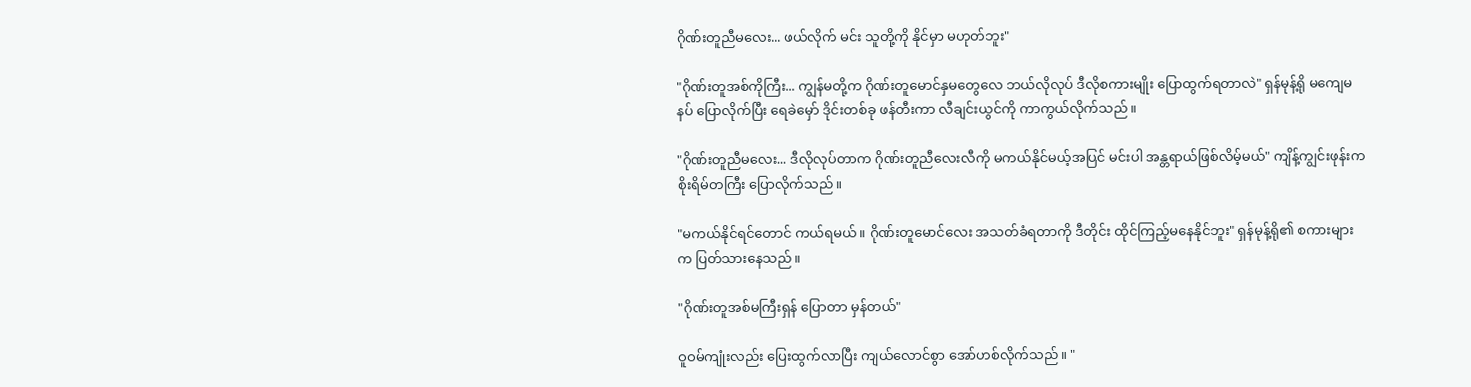ဂိုဏ်းတူညီမလေး... ဖယ်လိုက် မင်း သူတို့ကို နိုင်မှာ မဟုတ်ဘူး"

"ဂိုဏ်းတူအစ်ကိုကြီး... ကျွန်မတို့က ဂိုဏ်းတူမောင်နှမတွေလေ ဘယ်လိုလုပ် ဒီလိုစကားမျိုး ပြောထွက်ရတာလဲ" ရှန်မုန့်ရို မကျေမနပ် ပြောလိုက်ပြီး ရေခဲမှော် ဒိုင်းတစ်ခု ဖန်တီးကာ လီချင်းယွင်ကို ကာကွယ်လိုက်သည်။

"ဂိုဏ်းတူညီမလေး... ဒီလိုလုပ်တာက ဂိုဏ်းတူညီလေးလီကို မကယ်နိုင်မယ့်အပြင် မင်းပါ အန္တရာယ်ဖြစ်လိမ့်မယ်" ကျိန့်ကျွင်းဖုန်းက စိုးရိမ်တကြီး ပြောလိုက်သည်။

"မကယ်နိုင်ရင်တောင် ကယ်ရမယ်။ ဂိုဏ်းတူမောင်လေး အသတ်ခံရတာကို ဒီတိုင်း ထိုင်ကြည့်မနေနိုင်ဘူး" ရှန်မုန့်ရို၏ စကားများက ပြတ်သားနေသည်။

"ဂိုဏ်းတူအစ်မကြီးရှန် ပြောတာ မှန်တယ်"

ဝူဝမ်ကျုံးလည်း ပြေးထွက်လာပြီး ကျယ်လောင်စွာ အော်ဟစ်လိုက်သည်။ "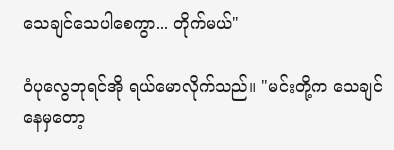သေချင်သေပါစေကွာ... တိုက်မယ်"

ဝံပုလွေဘုရင်အို ရယ်မောလိုက်သည်။ "မင်းတို့က သေချင်နေမှတော့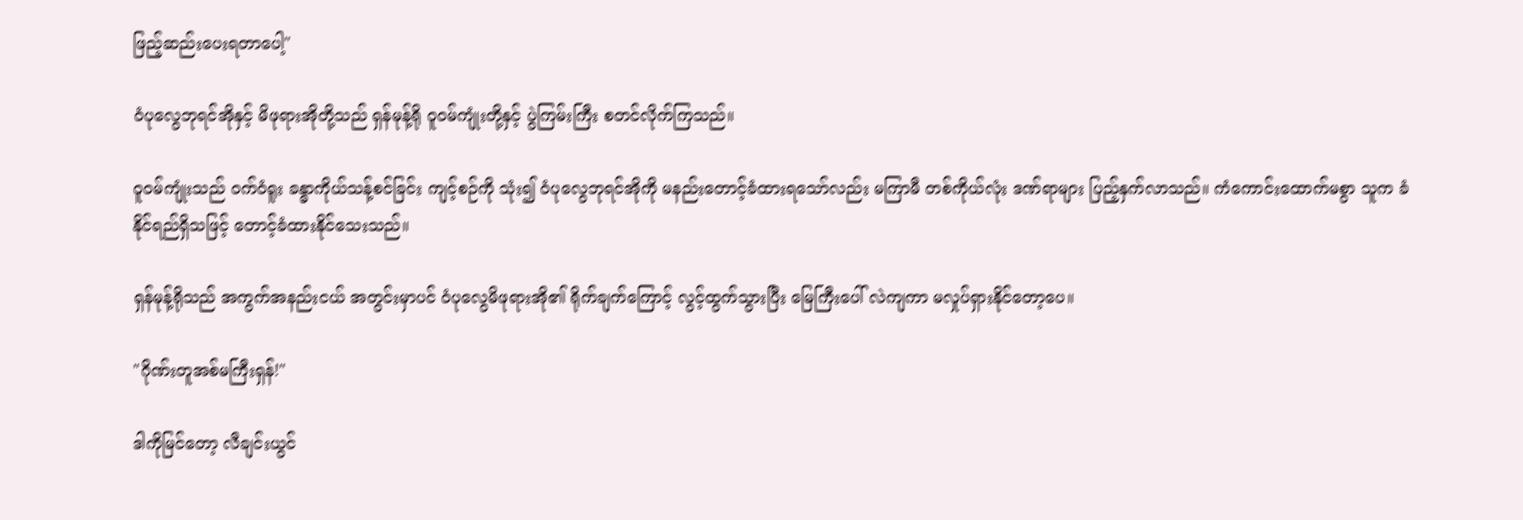ဖြည့်ဆည်းပေးရတာပေါ့"

ဝံပုလွေဘုရင်အိုနှင့် မိဖုရားအိုတို့သည် ရှန်မုန့်ရို ဝူဝမ်ကျုံးတို့နှင့် ပွဲကြမ်းကြီး စတင်လိုက်ကြသည်။

ဝူဝမ်ကျုံးသည် ဝက်ဝံရူး ခန္ဓာကိုယ်သန့်စင်ခြင်း ကျင့်စဉ်ကို သုံး၍ ဝံပုလွေဘုရင်အိုကို မနည်းတောင့်ခံထားရသော်လည်း မကြာမီ တစ်ကိုယ်လုံး ဒဏ်ရာများ ပြည့်နှက်လာသည်။ ကံကောင်းထောက်မစွာ သူက ခံနိုင်ရည်ရှိသဖြင့် တောင့်ခံထားနိုင်သေးသည်။

ရှန်မုန့်ရိုသည် အကွက်အနည်းငယ် အတွင်းမှာပင် ဝံပုလွေမိဖုရားအို၏ ရိုက်ချက်ကြောင့် လွင့်ထွက်သွားပြီး မြေကြီးပေါ် လဲကျကာ မလှုပ်ရှားနိုင်တော့ပေ။

"ဂိုဏ်းတူအစ်မကြီးရှန်!"

ဒါကိုမြင်တော့ လီချင်းယွင်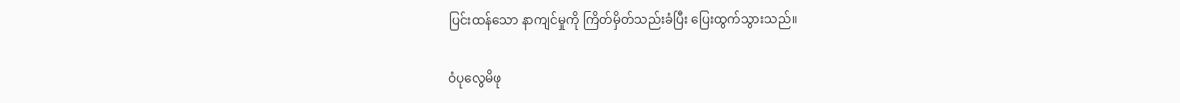ပြင်းထန်သော နာကျင်မှုကို ကြိတ်မှိတ်သည်းခံပြီး ပြေးထွက်သွားသည်။

ဝံပုလွေမိဖု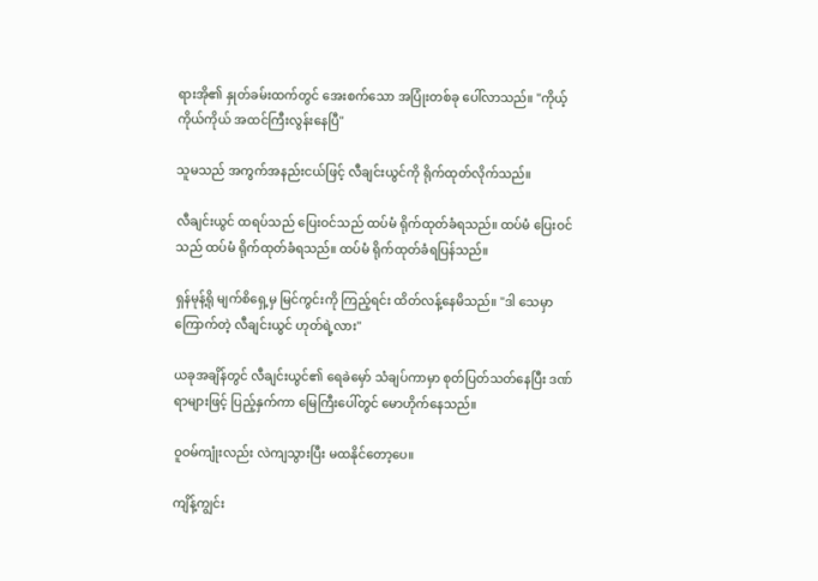ရားအို၏ နှုတ်ခမ်းထက်တွင် အေးစက်သော အပြုံးတစ်ခု ပေါ်လာသည်။ "ကိုယ့်ကိုယ်ကိုယ် အထင်ကြီးလွန်းနေပြီ"

သူမသည် အကွက်အနည်းငယ်ဖြင့် လီချင်းယွင်ကို ရိုက်ထုတ်လိုက်သည်။

လီချင်းယွင် ထရပ်သည် ပြေးဝင်သည် ထပ်မံ ရိုက်ထုတ်ခံရသည်။ ထပ်မံ ပြေးဝင်သည် ထပ်မံ ရိုက်ထုတ်ခံရသည်။ ထပ်မံ ရိုက်ထုတ်ခံရပြန်သည်။

ရှန်မုန့်ရို မျက်စိရှေ့မှ မြင်ကွင်းကို ကြည့်ရင်း ထိတ်လန့်နေမိသည်။ "ဒါ သေမှာကြောက်တဲ့ လီချင်းယွင် ဟုတ်ရဲ့လား"

ယခုအချိန်တွင် လီချင်းယွင်၏ ရေခဲမှော် သံချပ်ကာမှာ စုတ်ပြတ်သတ်နေပြီး ဒဏ်ရာများဖြင့် ပြည့်နှက်ကာ မြေကြီးပေါ်တွင် မောဟိုက်နေသည်။

ဝူဝမ်ကျုံးလည်း လဲကျသွားပြီး မထနိုင်တော့ပေ။

ကျိန့်ကျွင်း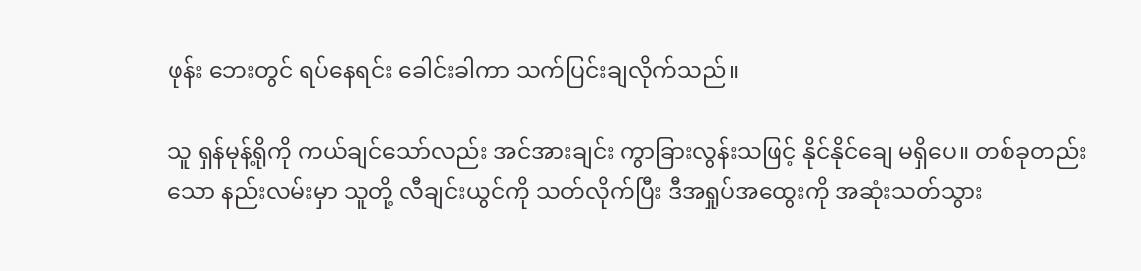ဖုန်း ဘေးတွင် ရပ်နေရင်း ခေါင်းခါကာ သက်ပြင်းချလိုက်သည်။

သူ ရှန်မုန့်ရိုကို ကယ်ချင်သော်လည်း အင်အားချင်း ကွာခြားလွန်းသဖြင့် နိုင်နိုင်ချေ မရှိပေ။ တစ်ခုတည်းသော နည်းလမ်းမှာ သူတို့ လီချင်းယွင်ကို သတ်လိုက်ပြီး ဒီအရှုပ်အထွေးကို အဆုံးသတ်သွား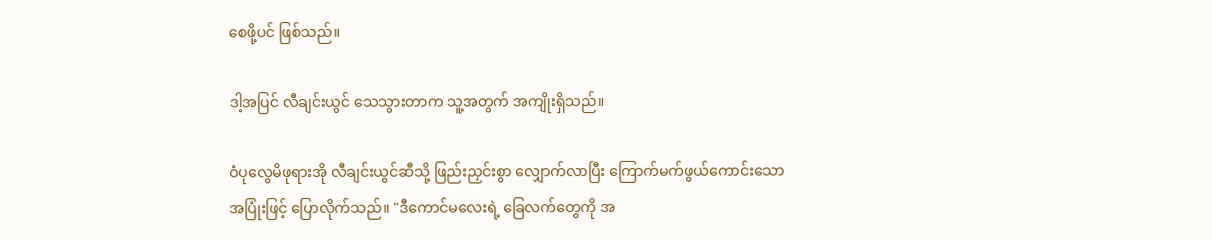စေဖို့ပင် ဖြစ်သည်။

ဒါ့အပြင် လီချင်းယွင် သေသွားတာက သူ့အတွက် အကျိုးရှိသည်။

ဝံပုလွေမိဖုရားအို လီချင်းယွင်ဆီသို့ ဖြည်းညှင်းစွာ လျှောက်လာပြီး ကြောက်မက်ဖွယ်ကောင်းသော အပြုံးဖြင့် ပြောလိုက်သည်။ "ဒီကောင်မလေးရဲ့ ခြေလက်တွေကို အ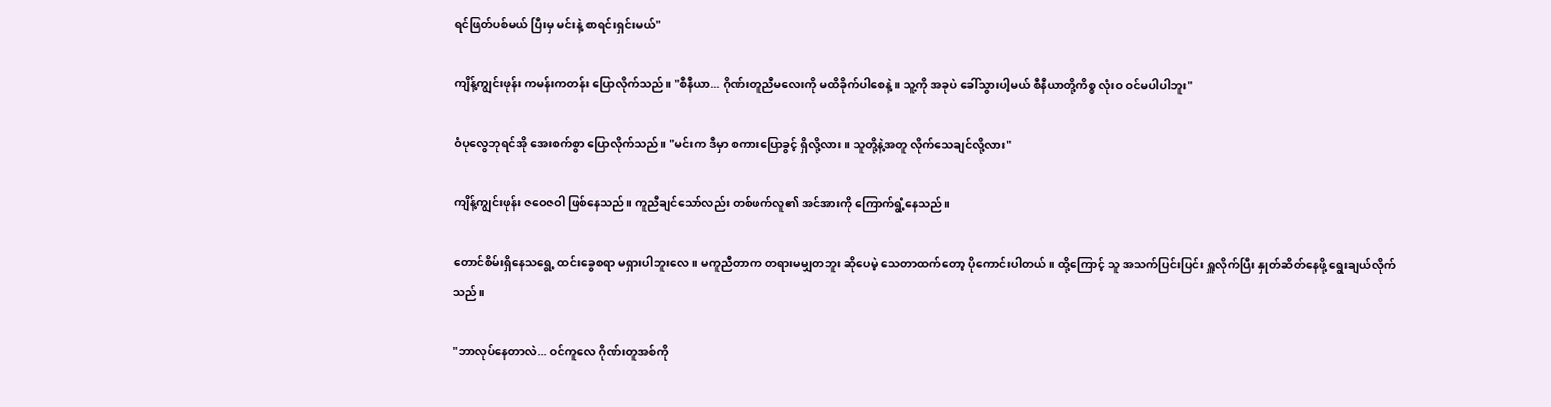ရင်ဖြတ်ပစ်မယ် ပြီးမှ မင်းနဲ့ စာရင်းရှင်းမယ်"

ကျိန့်ကျွင်းဖုန်း ကမန်းကတန်း ပြောလိုက်သည်။ "စီနီယာ... ဂိုဏ်းတူညီမလေးကို မထိခိုက်ပါစေနဲ့။ သူ့ကို အခုပဲ ခေါ်သွားပါ့မယ် စီနီယာတို့ကိစ္စ လုံးဝ ဝင်မပါပါဘူး"

ဝံပုလွေဘုရင်အို အေးစက်စွာ ပြောလိုက်သည်။ "မင်းက ဒီမှာ စကားပြောခွင့် ရှိလို့လား။ သူတို့နဲ့အတူ လိုက်သေချင်လို့လား"

ကျိန့်ကျွင်းဖုန်း ဇဝေဇဝါ ဖြစ်နေသည်။ ကူညီချင်သော်လည်း တစ်ဖက်လူ၏ အင်အားကို ကြောက်ရွံ့နေသည်။

တောင်စိမ်းရှိနေသရွေ့ ထင်းခွေစရာ မရှားပါဘူးလေ။ မကူညီတာက တရားမမျှတဘူး ဆိုပေမဲ့ သေတာထက်တော့ ပိုကောင်းပါတယ်။ ထို့ကြောင့် သူ အသက်ပြင်းပြင်း ရှူလိုက်ပြီး နှုတ်ဆိတ်နေဖို့ ရွေးချယ်လိုက်သည်။

"ဘာလုပ်နေတာလဲ... ဝင်ကူလေ ဂိုဏ်းတူအစ်ကို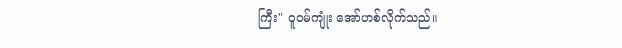ကြီး" ဝူဝမ်ကျုံး အော်ဟစ်လိုက်သည်။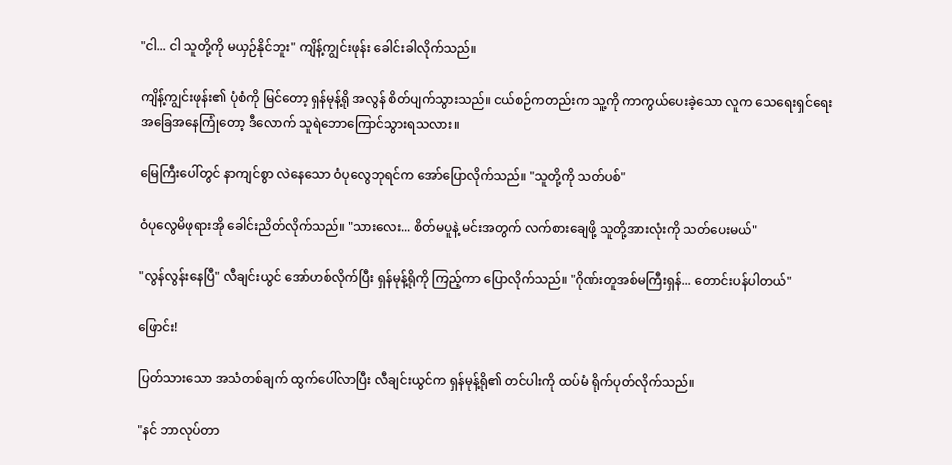"ငါ... ငါ သူတို့ကို မယှဉ်နိုင်ဘူး" ကျိန့်ကျွင်းဖုန်း ခေါင်းခါလိုက်သည်။

ကျိန့်ကျွင်းဖုန်း၏ ပုံစံကို မြင်တော့ ရှန်မုန့်ရို အလွန် စိတ်ပျက်သွားသည်။ ငယ်စဉ်ကတည်းက သူ့ကို ကာကွယ်ပေးခဲ့သော လူက သေရေးရှင်ရေး အခြေအနေကြုံတော့ ဒီလောက် သူရဲဘောကြောင်သွားရသလား။

မြေကြီးပေါ်တွင် နာကျင်စွာ လဲနေသော ဝံပုလွေဘုရင်က အော်ပြောလိုက်သည်။ "သူတို့ကို သတ်ပစ်"

ဝံပုလွေမိဖုရားအို ခေါင်းညိတ်လိုက်သည်။ "သားလေး... စိတ်မပူနဲ့ မင်းအတွက် လက်စားချေဖို့ သူတို့အားလုံးကို သတ်ပေးမယ်"

"လွန်လွန်းနေပြီ" လီချင်းယွင် အော်ဟစ်လိုက်ပြီး ရှန်မုန့်ရိုကို ကြည့်ကာ ပြောလိုက်သည်။ "ဂိုဏ်းတူအစ်မကြီးရှန်... တောင်းပန်ပါတယ်"

ဖြောင်း!

ပြတ်သားသော အသံတစ်ချက် ထွက်ပေါ်လာပြီး လီချင်းယွင်က ရှန်မုန့်ရို၏ တင်ပါးကို ထပ်မံ ရိုက်ပုတ်လိုက်သည်။

"နင် ဘာလုပ်တာ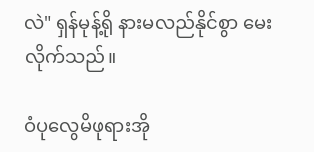လဲ" ရှန်မုန့်ရို နားမလည်နိုင်စွာ မေးလိုက်သည်။

ဝံပုလွေမိဖုရားအို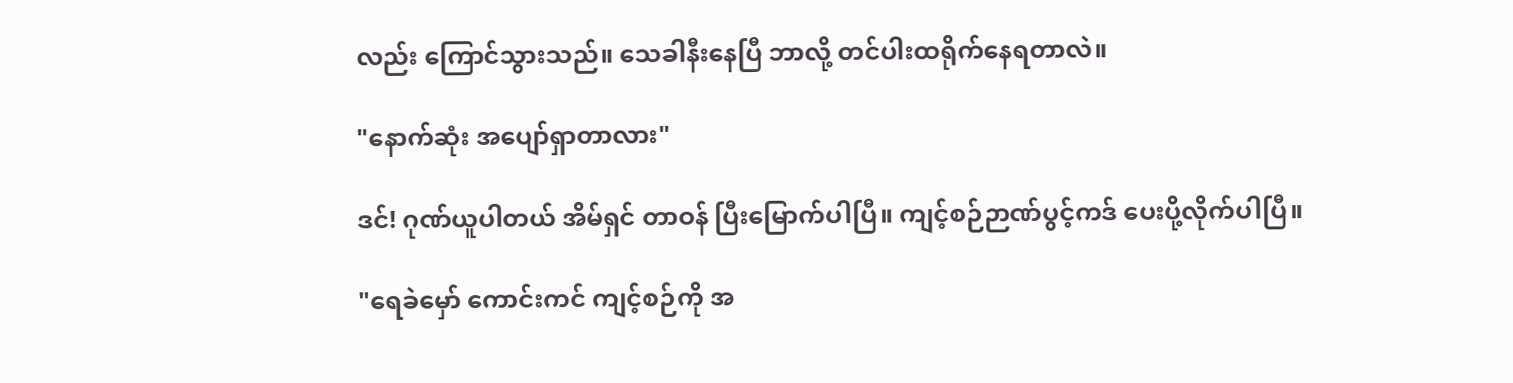လည်း ကြောင်သွားသည်။ သေခါနီးနေပြီ ဘာလို့ တင်ပါးထရိုက်နေရတာလဲ။

"နောက်ဆုံး အပျော်ရှာတာလား"

ဒင်! ဂုဏ်ယူပါတယ် အိမ်ရှင် တာဝန် ပြီးမြောက်ပါပြီ။ ကျင့်စဉ်ဉာဏ်ပွင့်ကဒ် ပေးပို့လိုက်ပါပြီ။

"ရေခဲမှော် ကောင်းကင် ကျင့်စဉ်ကို အ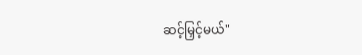ဆင့်မြှင့်မယ်"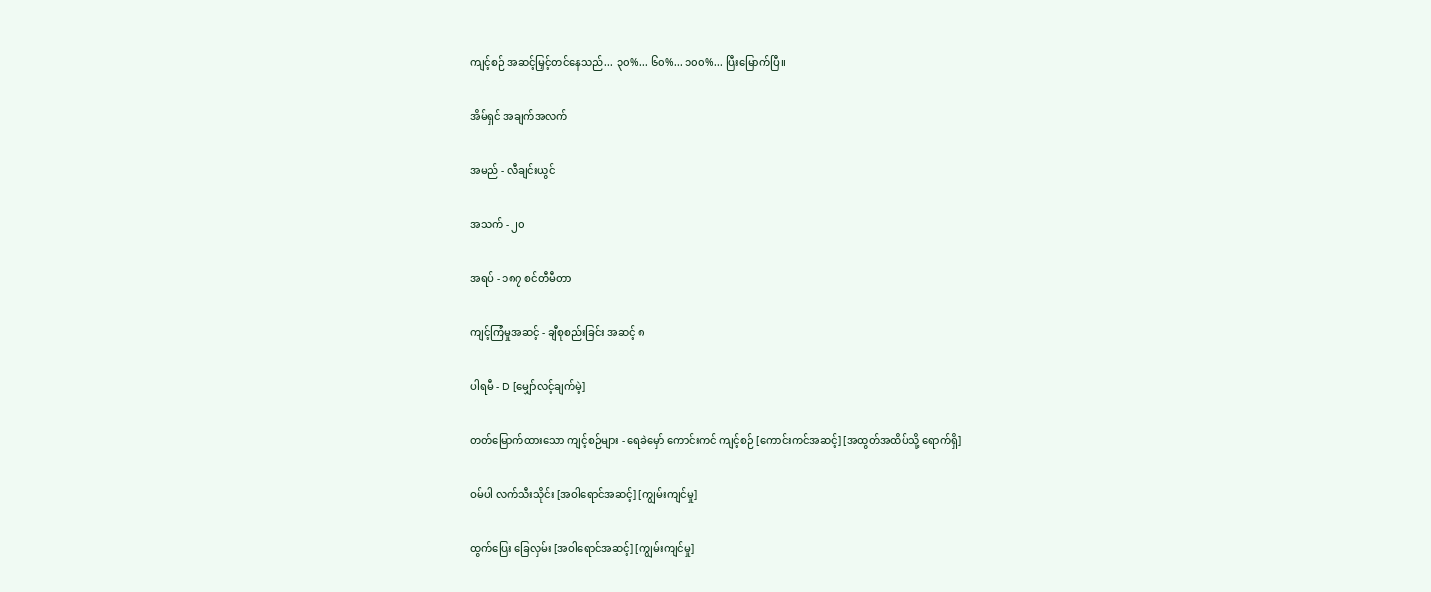ကျင့်စဉ် အဆင့်မြှင့်တင်နေသည်... ၃၀%... ၆၀%... ၁၀၀%... ပြီးမြောက်ပြီ။

အိမ်ရှင် အချက်အလက်

အမည် - လီချင်းယွင်

အသက် - ၂၀

အရပ် - ၁၈၇ စင်တီမီတာ

ကျင့်ကြံမှုအဆင့် - ချီစုစည်းခြင်း အဆင့် ၈

ပါရမီ - D [မျှော်လင့်ချက်မဲ့]

တတ်မြောက်ထားသော ကျင့်စဉ်များ - ရေခဲမှော် ကောင်းကင် ကျင့်စဉ် [ကောင်းကင်အဆင့်] [အထွတ်အထိပ်သို့ ရောက်ရှိ]

ဝမ်ပါ လက်သီးသိုင်း [အဝါရောင်အဆင့်] [ကျွမ်းကျင်မှု]

ထွက်ပြေး ခြေလှမ်း [အဝါရောင်အဆင့်] [ကျွမ်းကျင်မှု]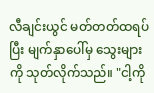လီချင်းယွင် မတ်တတ်ထရပ်ပြီး မျက်နှာပေါ်မှ သွေးများကို သုတ်လိုက်သည်။ "ငါ့ကို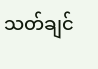သတ်ချင်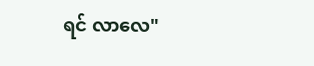ရင် လာလေ"